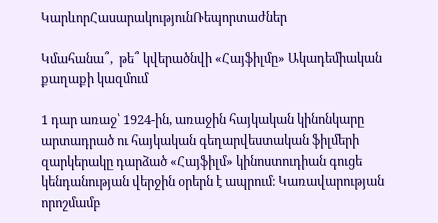ԿարևորՀասարակությունՌեպորտաժներ

Կմահանա՞,  թե՞ կվերածնվի «Հայֆիլմը» Ակադեմիական քաղաքի կազմում

1 դար առաջ՝ 1924-ին, առաջին հայկական կինոնկարը արտադրած ու հայկական գեղարվեստական ֆիլմերի զարկերակը դարձած «Հայֆիլմ» կինոստուդիան գուցե կենդանության վերջին օրերն է ապրում։ Կառավարության որոշմամբ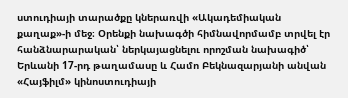ստուդիայի տարածքը կներառվի «Ակադեմիական քաղաք»-ի մեջ։ Օրենքի նախագծի հիմնավորմամբ տրվել էր հանձնարարական՝ ներկայացնելու որոշման նախագիծ՝ Երևանի 17-րդ թաղամասը և Համո Բեկնազարյանի անվան «Հայֆիլմ» կինոստուդիայի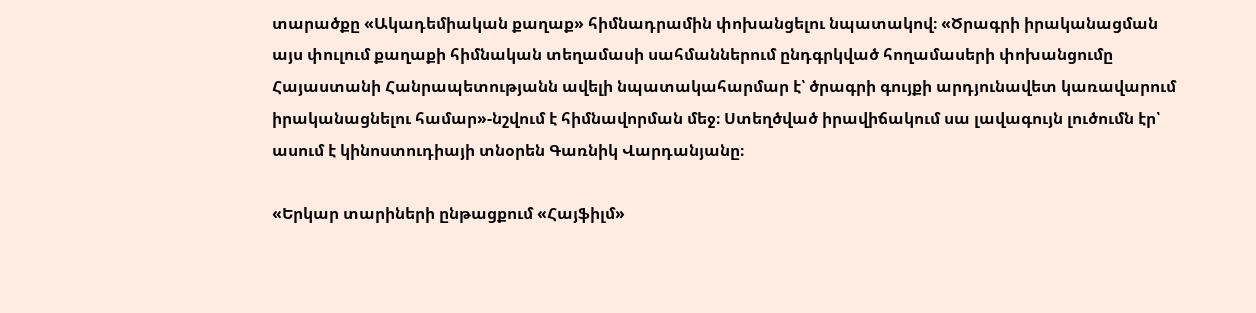տարածքը «Ակադեմիական քաղաք» հիմնադրամին փոխանցելու նպատակով։ «Ծրագրի իրականացման այս փուլում քաղաքի հիմնական տեղամասի սահմաններում ընդգրկված հողամասերի փոխանցումը Հայաստանի Հանրապետությանն ավելի նպատակահարմար է՝ ծրագրի գույքի արդյունավետ կառավարում իրականացնելու համար»-նշվում է հիմնավորման մեջ։ Ստեղծված իրավիճակում սա լավագույն լուծումն էր՝ ասում է կինոստուդիայի տնօրեն Գառնիկ Վարդանյանը։

«Երկար տարիների ընթացքում «Հայֆիլմ»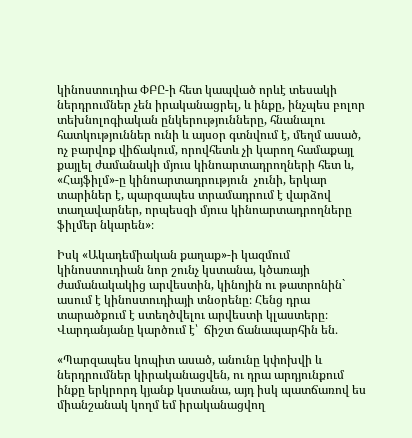կինոստուդիա ՓԲԸ-ի հետ կապված որևէ տեսակի ներդրումներ չեն իրականացրել, և ինքը, ինչպես բոլոր տեխնոլոգիական ընկերությունները, հնանալու հատկություններ ունի և այսօր գտնվում է, մեղմ ասած, ոչ բարվոք վիճակում, որովհետև չի կարող համաքայլ քայլել ժամանակի մյուս կինոարտադրողների հետ և, «Հայֆիլմ»-ը կինոարտադրություն  չունի, երկար տարիներ է, պարզապես տրամադրում է վարձով տաղավարներ, որպեսզի մյուս կինոարտադրողները ֆիլմեր նկարեն»։

Իսկ «Ակադեմիական քաղաք»-ի կազմում կինոստուդիան նոր շունչ կստանա, կծառայի ժամանակակից արվեստին, կինոյին ու թատրոնին` ասում է կինոստուդիայի տնօրենը։ Հենց դրա տարածքում է ստեղծվելու արվեստի կլաստերը։ Վարդանյանը կարծում է՝  ճիշտ ճանապարհին են․

«Պարզապես կոպիտ ասած, անունը կփոխվի և ներդրումներ կիրականացվեն, ու դրա արդյունքում ինքը երկրորդ կյանք կստանա, այդ իսկ պատճառով ես միանշանակ կողմ եմ իրականացվող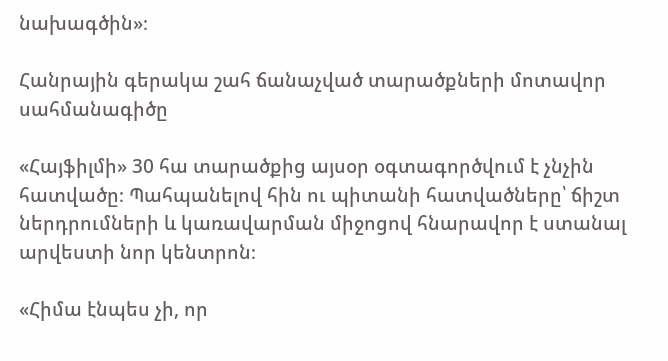նախագծին»։

Հանրային գերակա շահ ճանաչված տարածքների մոտավոր սահմանագիծը

«Հայֆիլմի» 30 հա տարածքից այսօր օգտագործվում է չնչին հատվածը։ Պահպանելով հին ու պիտանի հատվածները՝ ճիշտ ներդրումների և կառավարման միջոցով հնարավոր է ստանալ արվեստի նոր կենտրոն։

«Հիմա էնպես չի, որ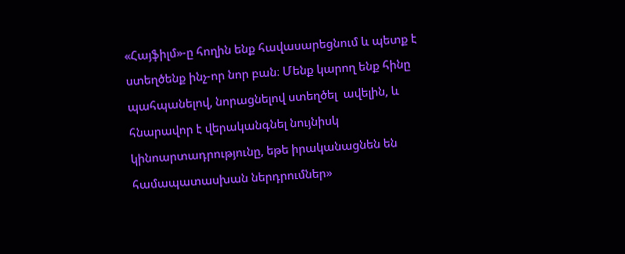«Հայֆիլմ»-ը հողին ենք հավասարեցնում և պետք է ստեղծենք ինչ-որ նոր բան։ Մենք կարող ենք հինը պահպանելով, նորացնելով ստեղծել  ավելին, և հնարավոր է վերականգնել նույնիսկ կինոարտադրությունը, եթե իրականացնեն են համապատասխան ներդրումներ»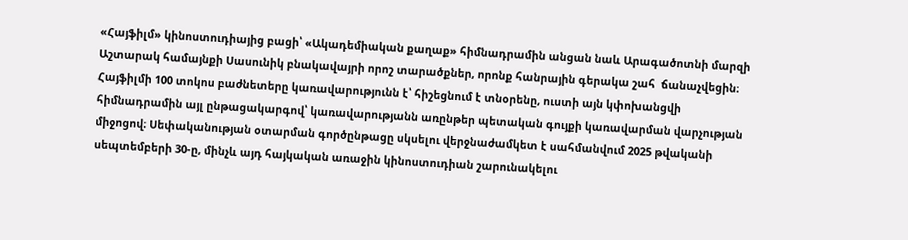«Հայֆիլմ» կինոստուդիայից բացի՝ «Ակադեմիական քաղաք» հիմնադրամին անցան նաև Արագածոտնի մարզի Աշտարակ համայնքի Սասունիկ բնակավայրի որոշ տարածքներ, որոնք հանրային գերակա շահ  ճանաչվեցին։ Հայֆիլմի 100 տոկոս բաժնետերը կառավարությունն է՝ հիշեցնում է տնօրենը, ուստի այն կփոխանցվի հիմնադրամին այլ ընթացակարգով՝ կառավարությանն առընթեր պետական գույքի կառավարման վարչության միջոցով։ Սեփականության օտարման գործընթացը սկսելու վերջնաժամկետ է սահմանվում 2025 թվականի սեպտեմբերի 30-ը, մինչև այդ հայկական առաջին կինոստուդիան շարունակելու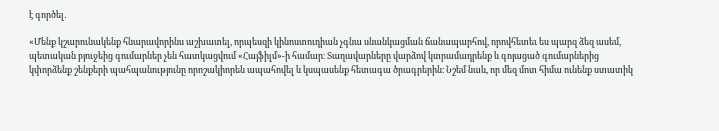է գործել․

«Մենք կշարունակենք հնարավորինս աշխատել, որպեսզի կինոստուդիան չգնա սնանկացման ճանապարհով, որովհետեւ ես պարզ ձեզ ասեմ, պետական բյուջեից գումարներ չեն հատկացվում «Հայֆիլմ»-ի համար։ Տաղավարները վարձով կտրամադրենք և գոյացած գումարներից կփորձենք շենքերի պահպանությունը որոշակիորեն ապահովել և կսպասենք հետագա ծրագրերին։ Նշեմ նաև, որ մեզ մոտ հիմա ունենք ստատիկ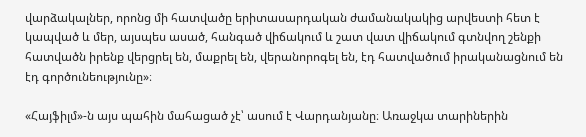վարձակալներ, որոնց մի հատվածը երիտասարդական ժամանակակից արվեստի հետ է կապված և մեր, այսպես ասած, հանգած վիճակում և շատ վատ վիճակում գտնվող շենքի հատվածն իրենք վերցրել են, մաքրել են, վերանորոգել են, էդ հատվածում իրականացնում են էդ գործունեությունը»։

«Հայֆիլմ»-ն այս պահին մահացած չէ՝ ասում է Վարդանյանը։ Առաջկա տարիներին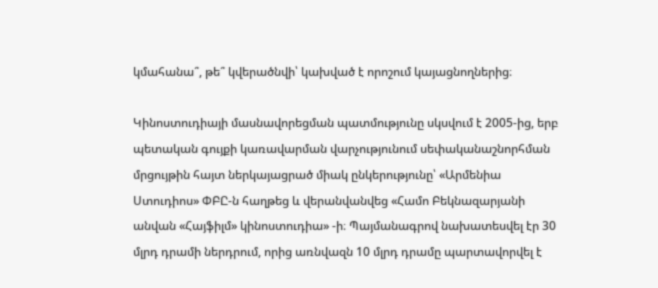կմահանա՞, թե՞ կվերածնվի՝ կախված է որոշում կայացնողներից։

Կինոստուդիայի մասնավորեցման պատմությունը սկսվում է 2005-ից, երբ պետական գույքի կառավարման վարչությունում սեփականաշնորհման մրցույթին հայտ ներկայացրած միակ ընկերությունը՝ «Արմենիա Ստուդիոս» ՓԲԸ-ն հաղթեց և վերանվանվեց «Համո Բեկնազարյանի անվան «Հայֆիլմ» կինոստուդիա» -ի։ Պայմանագրով նախատեսվել էր 30 մլրդ դրամի ներդրում, որից առնվազն 10 մլրդ դրամը պարտավորվել է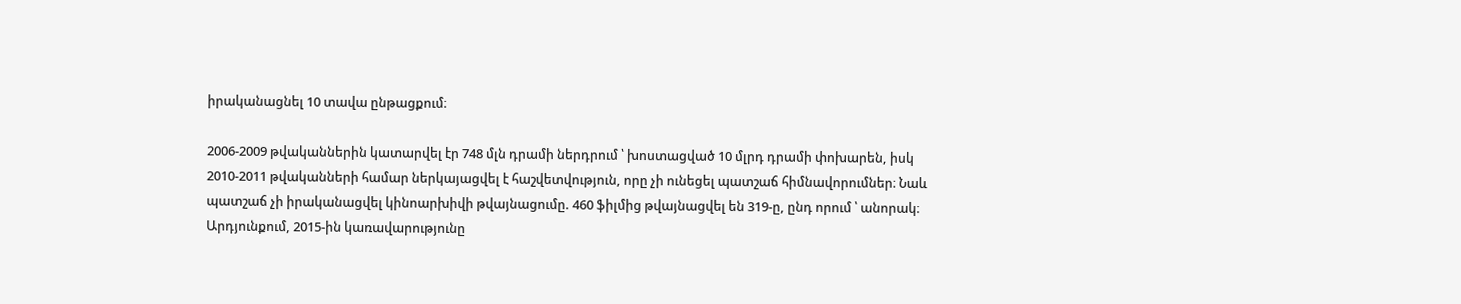իրականացնել 10 տավա ընթացքում։

2006-2009 թվականներին կատարվել էր 748 մլն դրամի ներդրում ՝ խոստացված 10 մլրդ դրամի փոխարեն, իսկ 2010-2011 թվականների համար ներկայացվել է հաշվետվություն, որը չի ունեցել պատշաճ հիմնավորումներ։ Նաև պատշաճ չի իրականացվել կինոարխիվի թվայնացումը. 460 ֆիլմից թվայնացվել են 319-ը, ընդ որում ՝ անորակ։ Արդյունքում, 2015-ին կառավարությունը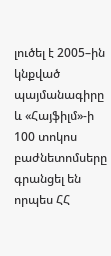լուծել է 2005–ին կնքված պայմանագիրը և «Հայֆիլմ»-ի 100 տոկոս բաժնետոմսերը գրանցել են որպես ՀՀ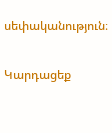սեփականություն։

Կարդացեք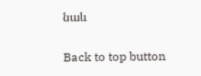նաև

Back to top button